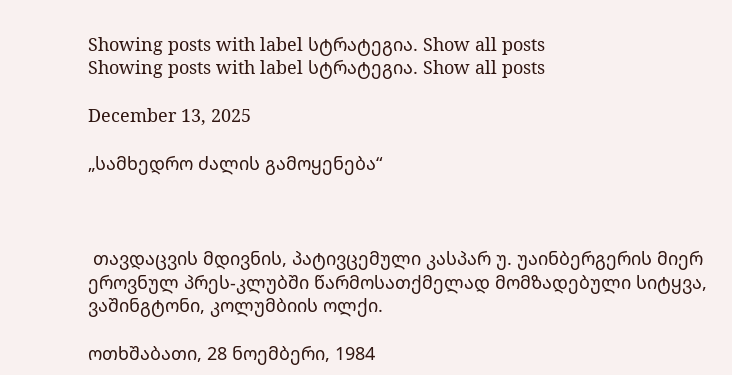Showing posts with label სტრატეგია. Show all posts
Showing posts with label სტრატეგია. Show all posts

December 13, 2025

„სამხედრო ძალის გამოყენება“



 თავდაცვის მდივნის, პატივცემული კასპარ უ. უაინბერგერის მიერ ეროვნულ პრეს-კლუბში წარმოსათქმელად მომზადებული სიტყვა, ვაშინგტონი, კოლუმბიის ოლქი.

ოთხშაბათი, 28 ნოემბერი, 1984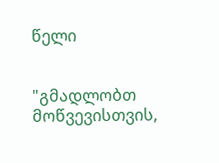წელი


"გმადლობთ მოწვევისთვის,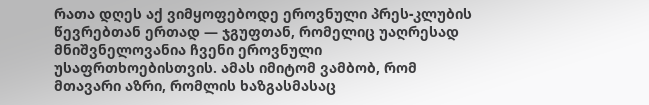რათა დღეს აქ ვიმყოფებოდე ეროვნული პრეს-კლუბის წევრებთან ერთად — ჯგუფთან, რომელიც უაღრესად მნიშვნელოვანია ჩვენი ეროვნული უსაფრთხოებისთვის. ამას იმიტომ ვამბობ, რომ მთავარი აზრი, რომლის ხაზგასმასაც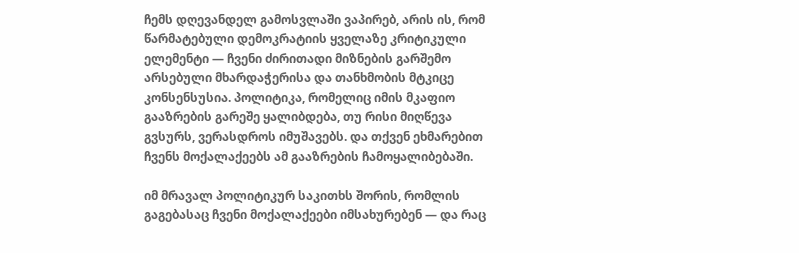ჩემს დღევანდელ გამოსვლაში ვაპირებ, არის ის, რომ წარმატებული დემოკრატიის ყველაზე კრიტიკული ელემენტი — ჩვენი ძირითადი მიზნების გარშემო არსებული მხარდაჭერისა და თანხმობის მტკიცე კონსენსუსია. პოლიტიკა, რომელიც იმის მკაფიო გააზრების გარეშე ყალიბდება, თუ რისი მიღწევა გვსურს, ვერასდროს იმუშავებს. და თქვენ ეხმარებით ჩვენს მოქალაქეებს ამ გააზრების ჩამოყალიბებაში.

იმ მრავალ პოლიტიკურ საკითხს შორის, რომლის გაგებასაც ჩვენი მოქალაქეები იმსახურებენ — და რაც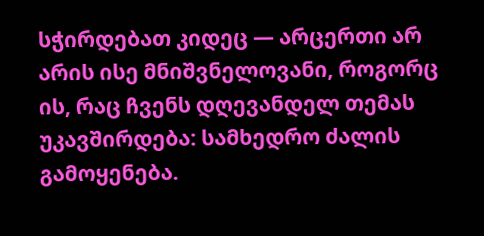სჭირდებათ კიდეც — არცერთი არ არის ისე მნიშვნელოვანი, როგორც ის, რაც ჩვენს დღევანდელ თემას უკავშირდება: სამხედრო ძალის გამოყენება.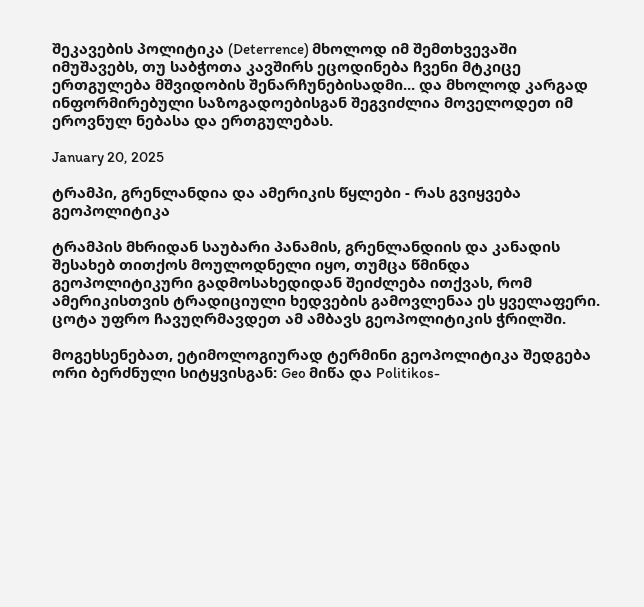შეკავების პოლიტიკა (Deterrence) მხოლოდ იმ შემთხვევაში იმუშავებს, თუ საბჭოთა კავშირს ეცოდინება ჩვენი მტკიცე ერთგულება მშვიდობის შენარჩუნებისადმი... და მხოლოდ კარგად ინფორმირებული საზოგადოებისგან შეგვიძლია მოველოდეთ იმ ეროვნულ ნებასა და ერთგულებას.

January 20, 2025

ტრამპი, გრენლანდია და ამერიკის წყლები - რას გვიყვება გეოპოლიტიკა

ტრამპის მხრიდან საუბარი პანამის, გრენლანდიის და კანადის შესახებ თითქოს მოულოდნელი იყო, თუმცა წმინდა გეოპოლიტიკური გადმოსახედიდან შეიძლება ითქვას, რომ ამერიკისთვის ტრადიციული ხედვების გამოვლენაა ეს ყველაფერი. ცოტა უფრო ჩავუღრმავდეთ ამ ამბავს გეოპოლიტიკის ჭრილში.

მოგეხსენებათ, ეტიმოლოგიურად ტერმინი გეოპოლიტიკა შედგება ორი ბერძნული სიტყვისგან: Geo მიწა და Politikos-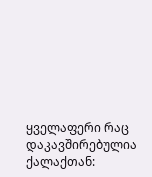ყველაფერი რაც დაკავშირებულია ქალაქთან: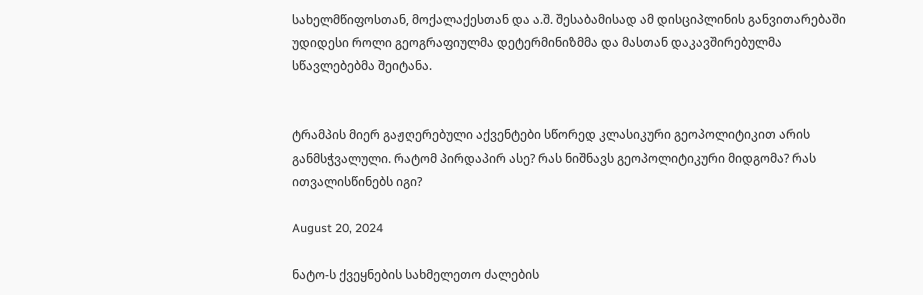სახელმწიფოსთან, მოქალაქესთან და ა.შ. შესაბამისად ამ დისციპლინის განვითარებაში უდიდესი როლი გეოგრაფიულმა დეტერმინიზმმა და მასთან დაკავშირებულმა სწავლებებმა შეიტანა.


ტრამპის მიერ გაჟღერებული აქვენტები სწორედ კლასიკური გეოპოლიტიკით არის განმსჭვალული. რატომ პირდაპირ ასე? რას ნიშნავს გეოპოლიტიკური მიდგომა? რას ითვალისწინებს იგი?

August 20, 2024

ნატო-ს ქვეყნების სახმელეთო ძალების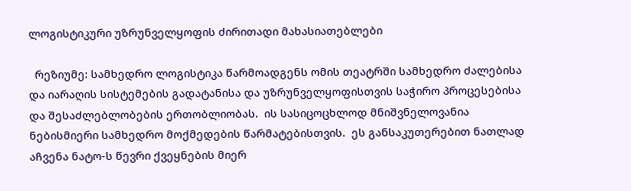ლოგისტიკური უზრუნველყოფის ძირითადი მახასიათებლები

  რეზიუმე: სამხედრო ლოგისტიკა წარმოადგენს ომის თეატრში სამხედრო ძალებისა და იარაღის სისტემების გადატანისა და უზრუნველყოფისთვის საჭირო პროცესებისა და შესაძლებლობების ერთობლიობას.  ის სასიცოცხლოდ მნიშვნელოვანია ნებისმიერი სამხედრო მოქმედების წარმატებისთვის.  ეს განსაკუთერებით ნათლად აჩვენა ნატო-ს წევრი ქვეყნების მიერ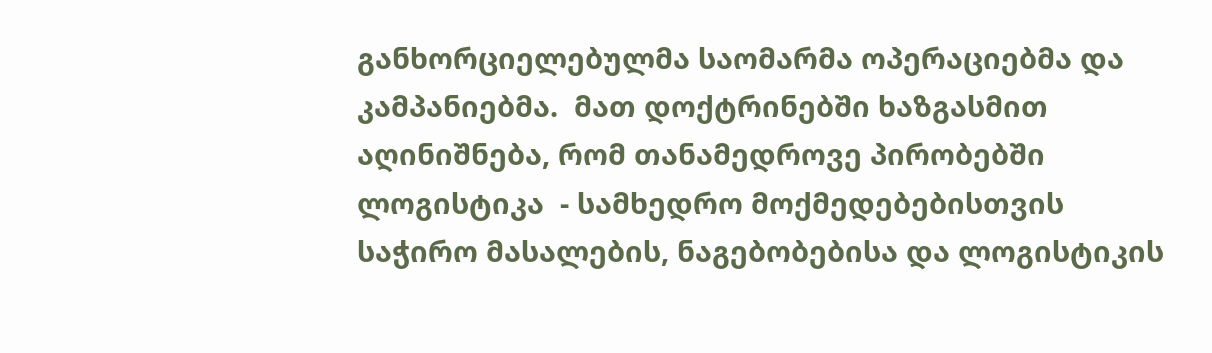განხორციელებულმა საომარმა ოპერაციებმა და კამპანიებმა.  მათ დოქტრინებში ხაზგასმით აღინიშნება, რომ თანამედროვე პირობებში ლოგისტიკა  - სამხედრო მოქმედებებისთვის საჭირო მასალების, ნაგებობებისა და ლოგისტიკის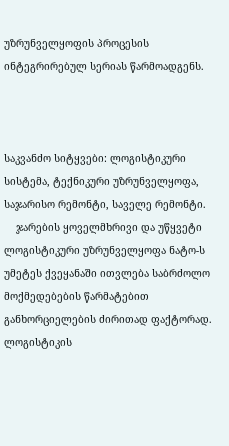უზრუნველყოფის პროცესის ინტეგრირებულ სერიას წარმოადგენს.



საკვანძო სიტყვები: ლოგისტიკური სისტემა, ტექნიკური უზრუნველყოფა, საჯარისო რემონტი, საველე რემონტი.
    ჯარების ყოველმხრივი და უწყვეტი  ლოგისტიკური უზრუნველყოფა ნატო-ს უმეტეს ქვეყანაში ითვლება საბრძოლო მოქმედებების წარმატებით განხორციელების ძირითად ფაქტორად.  ლოგისტიკის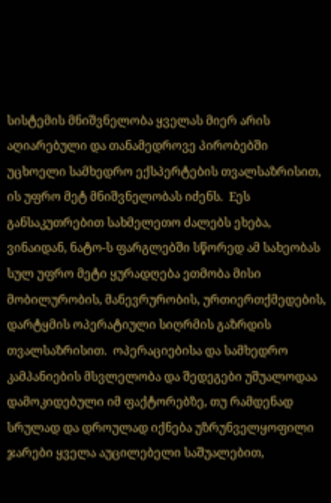სისტემის მნიშვნელობა ყველას მიერ არის აღიარებული და თანამედროვე პირობებში უცხოელი სამხედრო ექსპერტების თვალსაზრისით, ის უფრო მეტ მნიშვნელობას იძენს.  Eეს განსაკუთრებით სახმელეთო ძალებს ეხება, ვინაიდან, ნატო-ს ფარგლებში სწორედ ამ სახეობას სულ უფრო მეტი ყურადღება ეთმობა მისი მობილურობის, მანევრურობის, ურთიერთქმედების, დარტყმის ოპერატიული სიღრმის გაზრდის თვალსაზრისით.  ოპერაციებისა და სამხედრო კამპანიების მსვლელობა და შედეგები უშუალოდაა დამოკიდებული იმ ფაქტორებზე, თუ რამდენად სრულად და დროულად იქნება უზრუნველყოფილი ჯარები ყველა აუცილებელი საშუალებით,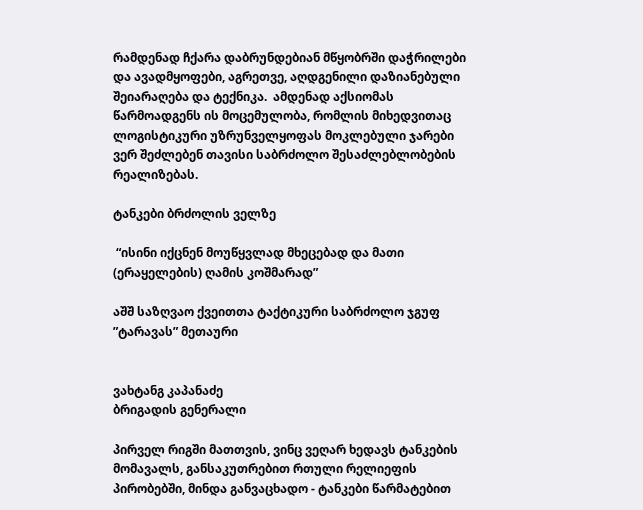რამდენად ჩქარა დაბრუნდებიან მწყობრში დაჭრილები და ავადმყოფები, აგრეთვე, აღდგენილი დაზიანებული შეიარაღება და ტექნიკა.  ამდენად აქსიომას წარმოადგენს ის მოცემულობა, რომლის მიხედვითაც ლოგისტიკური უზრუნველყოფას მოკლებული ჯარები ვერ შეძლებენ თავისი საბრძოლო შესაძლებლობების რეალიზებას.

ტანკები ბრძოლის ველზე

 “ისინი იქცნენ მოუწყვლად მხეცებად და მათი (ერაყელების) ღამის კოშმარად”

აშშ საზღვაო ქვეითთა ტაქტიკური საბრძოლო ჯგუფ ”ტარავას” მეთაური


ვახტანგ კაპანაძე
ბრიგადის გენერალი

პირველ რიგში მათთვის, ვინც ვეღარ ხედავს ტანკების მომავალს, განსაკუთრებით რთული რელიეფის პირობებში, მინდა განვაცხადო - ტანკები წარმატებით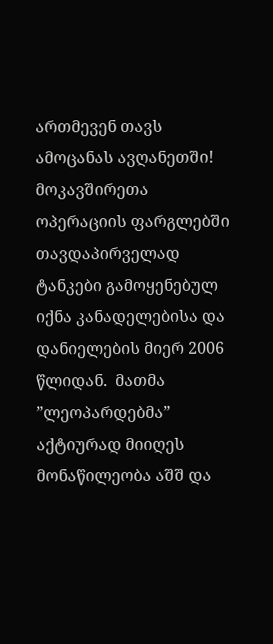ართმევენ თავს ამოცანას ავღანეთში!  მოკავშირეთა ოპერაციის ფარგლებში თავდაპირველად ტანკები გამოყენებულ იქნა კანადელებისა და დანიელების მიერ 2006 წლიდან.  მათმა ”ლეოპარდებმა” აქტიურად მიიღეს მონაწილეობა აშშ და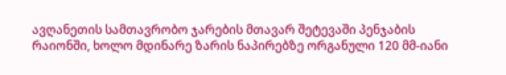ავღანეთის სამთავრობო ჯარების მთავარ შეტევაში პენჯაბის რაიონში, ხოლო მდინარე ზარის ნაპირებზე ორგანული 120 მმ-იანი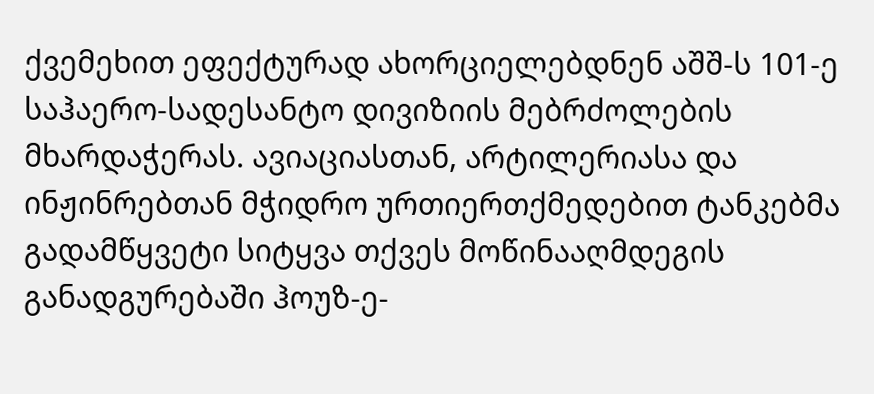ქვემეხით ეფექტურად ახორციელებდნენ აშშ-ს 101-ე საჰაერო-სადესანტო დივიზიის მებრძოლების მხარდაჭერას. ავიაციასთან, არტილერიასა და ინჟინრებთან მჭიდრო ურთიერთქმედებით ტანკებმა გადამწყვეტი სიტყვა თქვეს მოწინააღმდეგის განადგურებაში ჰოუზ-ე-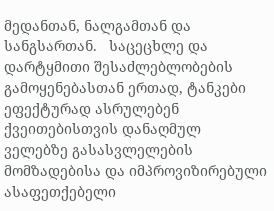მედანთან, ნალგამთან და სანგსართან.   საცეცხლე და დარტყმითი შესაძლებლობების გამოყენებასთან ერთად, ტანკები ეფექტურად ასრულებენ ქვეითებისთვის დანაღმულ ველებზე გასასვლელების მომზადებისა და იმპროვიზირებული ასაფეთქებელი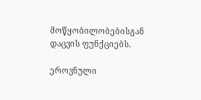მოწყობილობებისგან დაცვის ფუნქციებს.

ეროვნული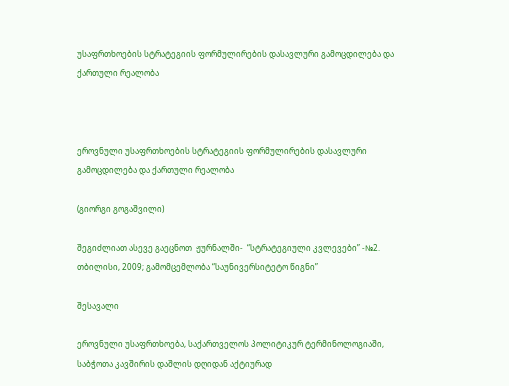უსაფრთხოების სტრატეგიის ფორმულირების დასავლური გამოცდილება და ქართული რეალობა



ეროვნული უსაფრთხოების სტრატეგიის ფორმულირების დასავლური გამოცდილება და ქართული რეალობა

(გიორგი გოგაშვილი)

შეგიძლიათ ასევე გაეცნოთ  ჟურნალში-  “სტრატეგიული კვლევები” -№2.
თბილისი, 2009; გამომცემლობა “საუნივერსიტეტო წიგნი”

შესავალი

ეროვნული უსაფრთხოება, საქართველოს პოლიტიკურ ტერმინოლოგიაში, საბჭოთა კავშირის დაშლის დღიდან აქტიურად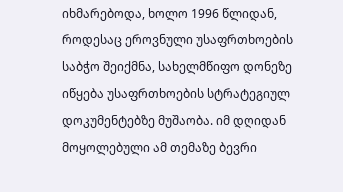იხმარებოდა, ხოლო 1996 წლიდან, როდესაც ეროვნული უსაფრთხოების საბჭო შეიქმნა, სახელმწიფო დონეზე იწყება უსაფრთხოების სტრატეგიულ დოკუმენტებზე მუშაობა. იმ დღიდან მოყოლებული ამ თემაზე ბევრი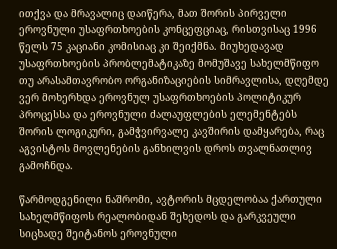ითქვა და მრავალიც დაიწერა, მათ შორის პირველი ეროვნული უსაფრთხოების კონცეფციაც, რისთვისაც 1996 წელს 75 კაციანი კომისიაც კი შეიქმნა. მიუხედავად უსაფრთხოების პრობლემატიკაზე მომუშავე სახელმწიფო თუ არასამთავრობო ორგანიზაციების სიმრავლისა, დღემდე ვერ მოხერხდა ეროვნულ უსაფრთხოების პოლიტიკურ პროცესსა და ეროვნული ძალაუფლების ელემენტებს შორის ლოგიკური, გამჭვირვალე კავშირის დამყარება, რაც აგვისტოს მოვლენების განხილვის დროს თვალნათლივ გამოჩნდა.

წარმოდგენილი ნაშრომი, ავტორის მცდელობაა ქართული სახელმწიფოს რეალობიდან შეხედოს და გარკვეული სიცხადე შეიტანოს ეროვნული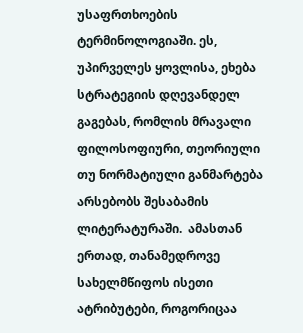უსაფრთხოების ტერმინოლოგიაში. ეს, უპირველეს ყოვლისა, ეხება სტრატეგიის დღევანდელ გაგებას, რომლის მრავალი ფილოსოფიური, თეორიული თუ ნორმატიული განმარტება არსებობს შესაბამის ლიტერატურაში.  ამასთან ერთად, თანამედროვე სახელმწიფოს ისეთი ატრიბუტები, როგორიცაა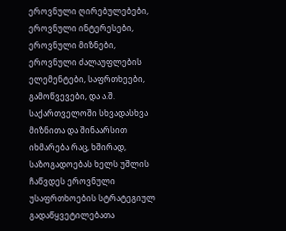ეროვნული ღირებულებები, ეროვნული ინტერესები, ეროვნული მიზნები, ეროვნული ძალაუფლების ელემენტები, საფრთხეები, გამოწვევები, და ა.შ. საქართველოში სხვადასხვა მიზნითა და შინაარსით იხმარება რაც, ხშირად, საზოგადოებას ხელს უშლის ჩაწვდეს ეროვნული უსაფრთხოების სტრატეგიულ გადაწყვეტილებათა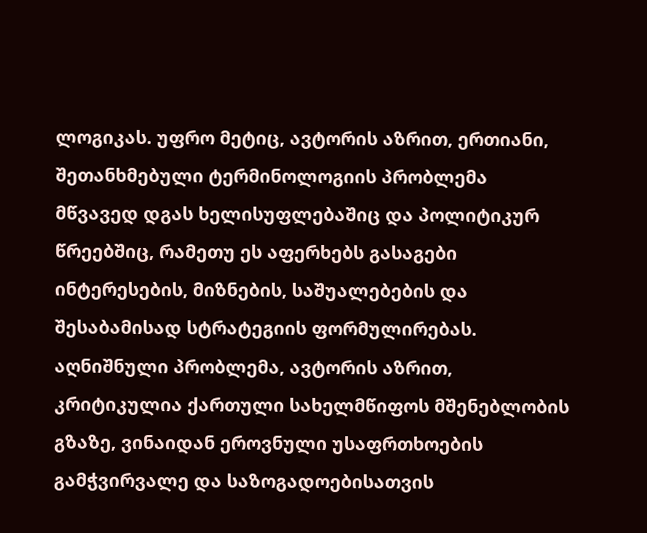ლოგიკას. უფრო მეტიც, ავტორის აზრით, ერთიანი, შეთანხმებული ტერმინოლოგიის პრობლემა მწვავედ დგას ხელისუფლებაშიც და პოლიტიკურ წრეებშიც, რამეთუ ეს აფერხებს გასაგები ინტერესების, მიზნების, საშუალებების და შესაბამისად სტრატეგიის ფორმულირებას. აღნიშნული პრობლემა, ავტორის აზრით, კრიტიკულია ქართული სახელმწიფოს მშენებლობის გზაზე, ვინაიდან ეროვნული უსაფრთხოების გამჭვირვალე და საზოგადოებისათვის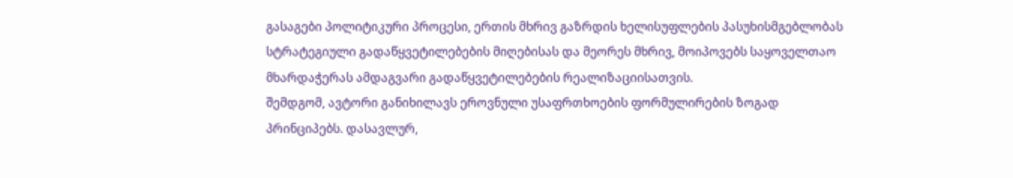გასაგები პოლიტიკური პროცესი, ერთის მხრივ გაზრდის ხელისუფლების პასუხისმგებლობას სტრატეგიული გადაწყვეტილებების მიღებისას და მეორეს მხრივ, მოიპოვებს საყოველთაო  მხარდაჭერას ამდაგვარი გადაწყვეტილებების რეალიზაციისათვის.
შემდგომ, ავტორი განიხილავს ეროვნული უსაფრთხოების ფორმულირების ზოგად პრინციპებს. დასავლურ,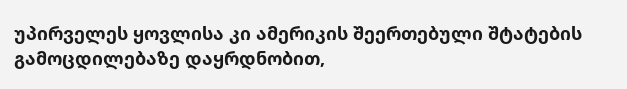უპირველეს ყოვლისა კი ამერიკის შეერთებული შტატების გამოცდილებაზე დაყრდნობით,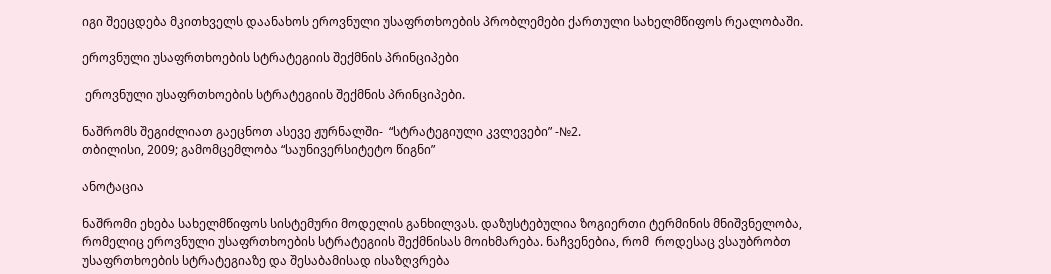იგი შეეცდება მკითხველს დაანახოს ეროვნული უსაფრთხოების პრობლემები ქართული სახელმწიფოს რეალობაში.

ეროვნული უსაფრთხოების სტრატეგიის შექმნის პრინციპები

 ეროვნული უსაფრთხოების სტრატეგიის შექმნის პრინციპები.

ნაშრომს შეგიძლიათ გაეცნოთ ასევე ჟურნალში-  “სტრატეგიული კვლევები” -№2.
თბილისი, 2009; გამომცემლობა “საუნივერსიტეტო წიგნი”

ანოტაცია

ნაშრომი ეხება სახელმწიფოს სისტემური მოდელის განხილვას. დაზუსტებულია ზოგიერთი ტერმინის მნიშვნელობა, რომელიც ეროვნული უსაფრთხოების სტრატეგიის შექმნისას მოიხმარება. ნაჩვენებია, რომ  როდესაც ვსაუბრობთ უსაფრთხოების სტრატეგიაზე და შესაბამისად ისაზღვრება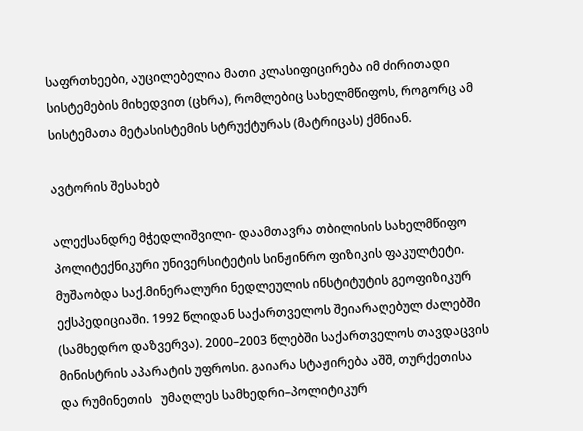საფრთხეები, აუცილებელია მათი კლასიფიცირება იმ ძირითადი სისტემების მიხედვით (ცხრა), რომლებიც სახელმწიფოს, როგორც ამ სისტემათა მეტასისტემის სტრუქტურას (მატრიცას) ქმნიან.

ავტორის შესახებ

ალექსანდრე მჭედლიშვილი- დაამთავრა თბილისის სახელმწიფო პოლიტექნიკური უნივერსიტეტის სინჟინრო ფიზიკის ფაკულტეტი. მუშაობდა საქ.მინერალური ნედლეულის ინსტიტუტის გეოფიზიკურ ექსპედიციაში. 1992 წლიდან საქართველოს შეიარაღებულ ძალებში (სამხედრო დაზვერვა). 2000–2003 წლებში საქართველოს თავდაცვის მინისტრის აპარატის უფროსი. გაიარა სტაჟირება აშშ, თურქეთისა და რუმინეთის   უმაღლეს სამხედრი–პოლიტიკურ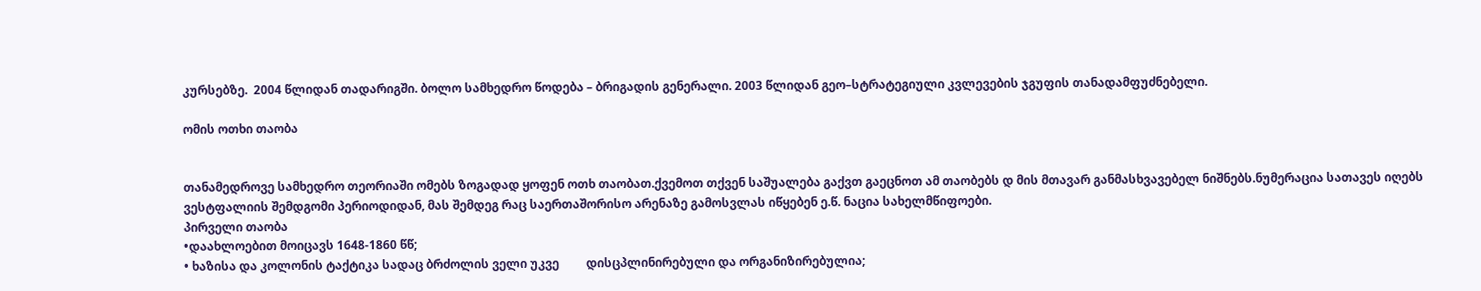კურსებზე.  2004 წლიდან თადარიგში. ბოლო სამხედრო წოდება – ბრიგადის გენერალი. 2003 წლიდან გეო–სტრატეგიული კვლევების ჯგუფის თანადამფუძნებელი.

ომის ოთხი თაობა


თანამედროვე სამხედრო თეორიაში ომებს ზოგადად ყოფენ ოთხ თაობათ.ქვემოთ თქვენ საშუალება გაქვთ გაეცნოთ ამ თაობებს დ მის მთავარ განმასხვავებელ ნიშნებს.ნუმერაცია სათავეს იღებს ვესტფალიის შემდგომი პერიოდიდან, მას შემდეგ რაც საერთაშორისო არენაზე გამოსვლას იწყებენ ე.წ. ნაცია სახელმწიფოები.
პირველი თაობა
•დაახლოებით მოიცავს 1648-1860 წწ;
• ხაზისა და კოლონის ტაქტიკა სადაც ბრძოლის ველი უკვე         დისცპლინირებული და ორგანიზირებულია;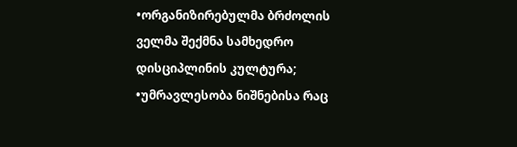•ორგანიზირებულმა ბრძოლის ველმა შექმნა სამხედრო დისციპლინის კულტურა;
•უმრავლესობა ნიშნებისა რაც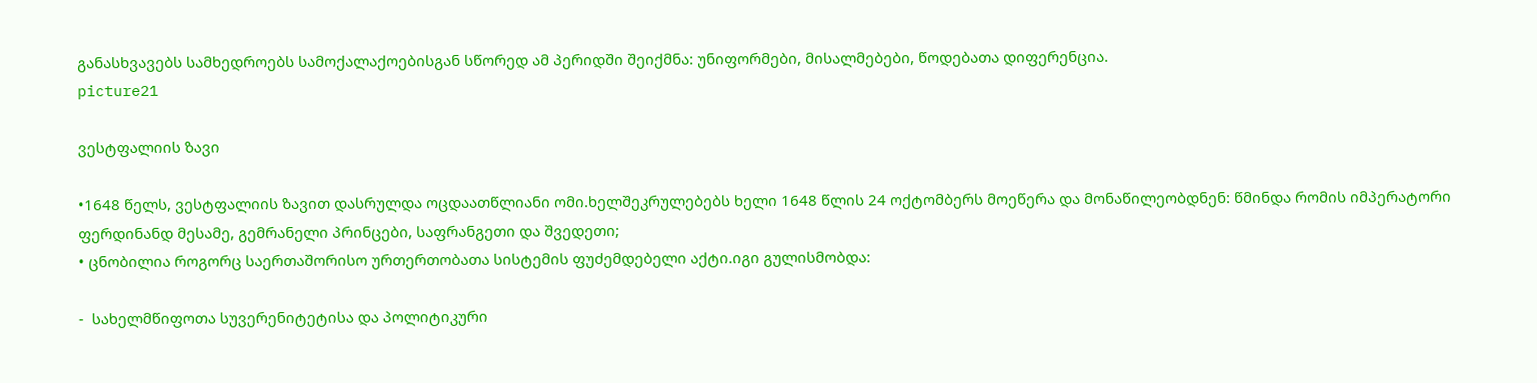განასხვავებს სამხედროებს სამოქალაქოებისგან სწორედ ამ პერიდში შეიქმნა: უნიფორმები, მისალმებები, წოდებათა დიფერენცია.
picture21

ვესტფალიის ზავი

•1648 წელს, ვესტფალიის ზავით დასრულდა ოცდაათწლიანი ომი.ხელშეკრულებებს ხელი 1648 წლის 24 ოქტომბერს მოეწერა და მონაწილეობდნენ: წმინდა რომის იმპერატორი ფერდინანდ მესამე, გემრანელი პრინცები, საფრანგეთი და შვედეთი;
• ცნობილია როგორც საერთაშორისო ურთერთობათა სისტემის ფუძემდებელი აქტი.იგი გულისმობდა:

-  სახელმწიფოთა სუვერენიტეტისა და პოლიტიკური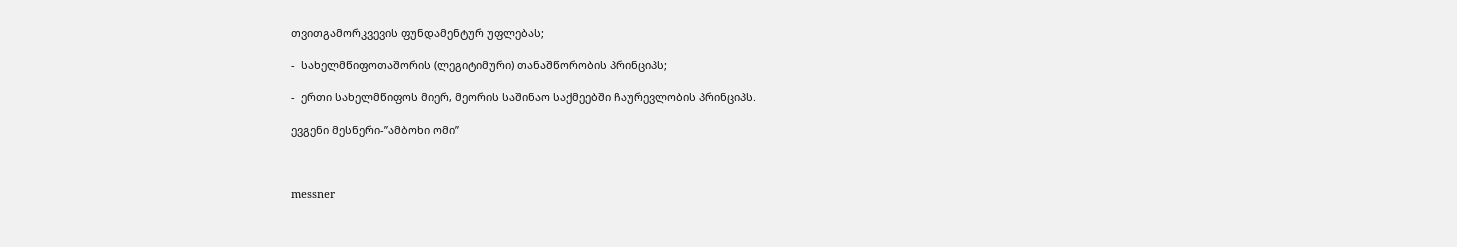თვითგამორკვევის ფუნდამენტურ უფლებას;

-  სახელმწიფოთაშორის (ლეგიტიმური) თანაშწორობის პრინციპს;

-  ერთი სახელმწიფოს მიერ, მეორის საშინაო საქმეებში ჩაურევლობის პრინციპს.

ევგენი მესნერი-”ამბოხი ომი”



messner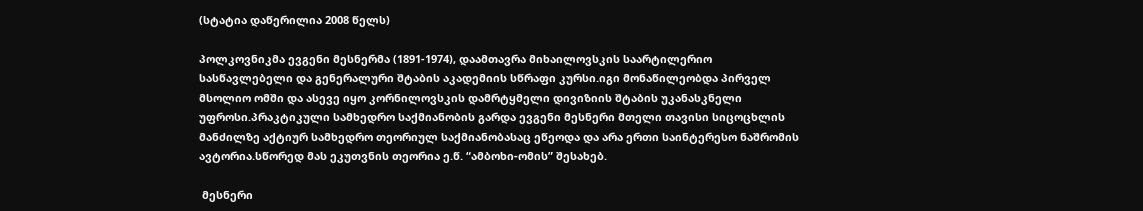(სტატია დაწერილია 2008 წელს)

პოლკოვნიკმა ევგენი მესნერმა (1891-1974), დაამთავრა მიხაილოვსკის საარტილერიო სასწავლებელი და გენერალური შტაბის აკადემიის სწრაფი კურსი.იგი მონაწილეობდა პირველ მსოლიო ომში და ასევე იყო კორნილოვსკის დამრტყმელი დივიზიის შტაბის უკანასკნელი უფროსი.პრაკტიკული სამხედრო საქმიანობის გარდა ევგენი მესნერი მთელი თავისი სიცოცხლის მანძილზე აქტიურ სამხედრო თეორიულ საქმიანობასაც ეწეოდა და არა ერთი საინტერესო ნაშრომის ავტორია.სწორედ მას ეკუთვნის თეორია ე.წ. “ამბოხი-ომის” შესახებ.

 მესნერი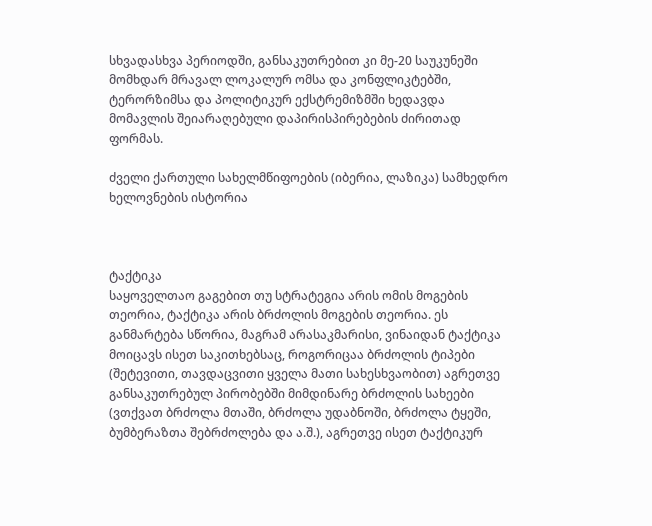სხვადასხვა პერიოდში, განსაკუთრებით კი მე-20 საუკუნეში მომხდარ მრავალ ლოკალურ ომსა და კონფლიკტებში, ტერორზიმსა და პოლიტიკურ ექსტრემიზმში ხედავდა მომავლის შეიარაღებული დაპირისპირებების ძირითად ფორმას.

ძველი ქართული სახელმწიფოების (იბერია, ლაზიკა) სამხედრო ხელოვნების ისტორია



ტაქტიკა
საყოველთაო გაგებით თუ სტრატეგია არის ომის მოგების თეორია, ტაქტიკა არის ბრძოლის მოგების თეორია. ეს განმარტება სწორია, მაგრამ არასაკმარისი, ვინაიდან ტაქტიკა მოიცავს ისეთ საკითხებსაც, როგორიცაა ბრძოლის ტიპები (შეტევითი, თავდაცვითი ყველა მათი სახესხვაობით) აგრეთვე განსაკუთრებულ პირობებში მიმდინარე ბრძოლის სახეები (ვთქვათ ბრძოლა მთაში, ბრძოლა უდაბნოში, ბრძოლა ტყეში, ბუმბერაზთა შებრძოლება და ა.შ.), აგრეთვე ისეთ ტაქტიკურ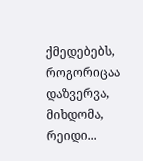ქმედებებს, როგორიცაა დაზვერვა, მიხდომა, რეიდი...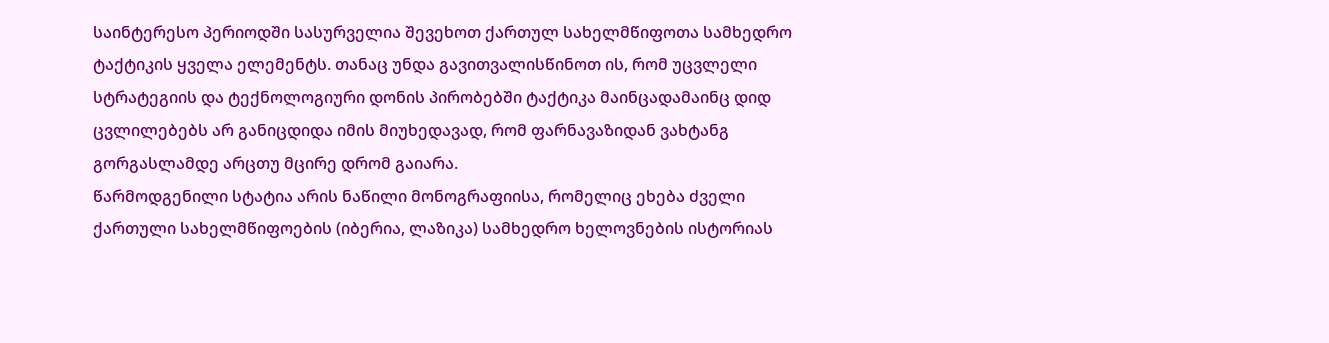საინტერესო პერიოდში სასურველია შევეხოთ ქართულ სახელმწიფოთა სამხედრო ტაქტიკის ყველა ელემენტს. თანაც უნდა გავითვალისწინოთ ის, რომ უცვლელი სტრატეგიის და ტექნოლოგიური დონის პირობებში ტაქტიკა მაინცადამაინც დიდ ცვლილებებს არ განიცდიდა იმის მიუხედავად, რომ ფარნავაზიდან ვახტანგ გორგასლამდე არცთუ მცირე დრომ გაიარა.
წარმოდგენილი სტატია არის ნაწილი მონოგრაფიისა, რომელიც ეხება ძველი ქართული სახელმწიფოების (იბერია, ლაზიკა) სამხედრო ხელოვნების ისტორიას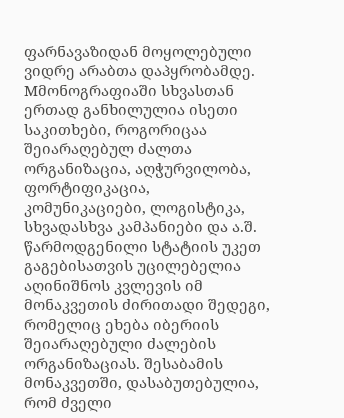ფარნავაზიდან მოყოლებული ვიდრე არაბთა დაპყრობამდე. Mმონოგრაფიაში სხვასთან ერთად განხილულია ისეთი საკითხები, როგორიცაა შეიარაღებულ ძალთა ორგანიზაცია, აღჭურვილობა, ფორტიფიკაცია, კომუნიკაციები, ლოგისტიკა, სხვადასხვა კამპანიები და ა.შ. წარმოდგენილი სტატიის უკეთ გაგებისათვის უცილებელია აღინიშნოს კვლევის იმ მონაკვეთის ძირითადი შედეგი, რომელიც ეხება იბერიის შეიარაღებული ძალების ორგანიზაციას. შესაბამის მონაკვეთში, დასაბუთებულია, რომ ძველი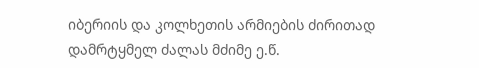იბერიის და კოლხეთის არმიების ძირითად დამრტყმელ ძალას მძიმე ე.წ.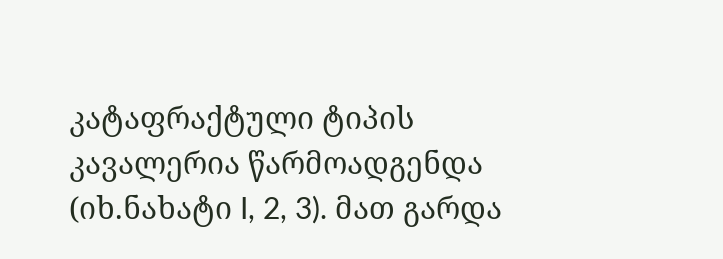კატაფრაქტული ტიპის კავალერია წარმოადგენდა (იხ.ნახატი I, 2, 3). მათ გარდა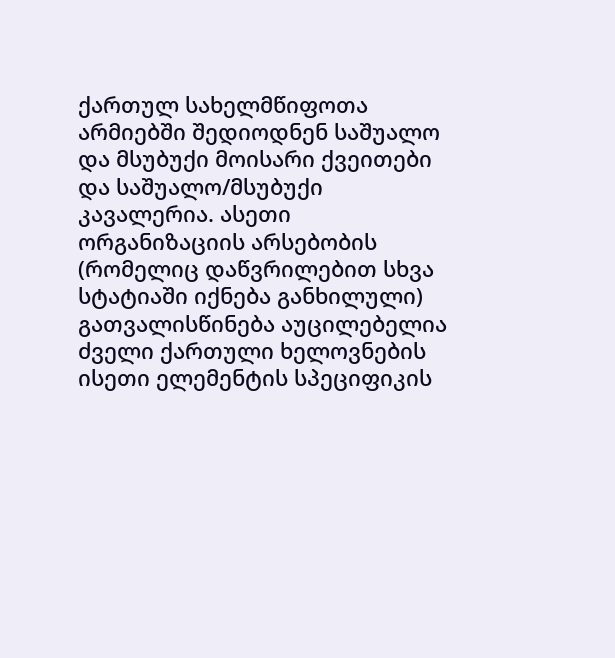ქართულ სახელმწიფოთა არმიებში შედიოდნენ საშუალო და მსუბუქი მოისარი ქვეითები და საშუალო/მსუბუქი კავალერია. ასეთი ორგანიზაციის არსებობის (რომელიც დაწვრილებით სხვა სტატიაში იქნება განხილული) გათვალისწინება აუცილებელია ძველი ქართული ხელოვნების ისეთი ელემენტის სპეციფიკის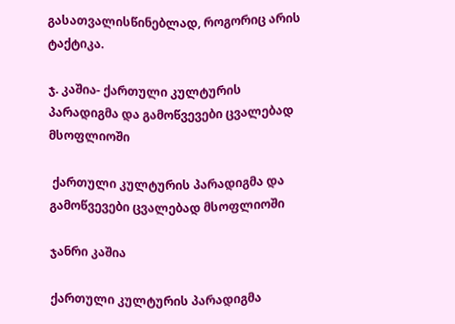გასათვალისწინებლად, როგორიც არის ტაქტიკა.

ჯ. კაშია- ქართული კულტურის პარადიგმა და გამოწვევები ცვალებად მსოფლიოში

 ქართული კულტურის პარადიგმა და გამოწვევები ცვალებად მსოფლიოში

ჯანრი კაშია

ქართული კულტურის პარადიგმა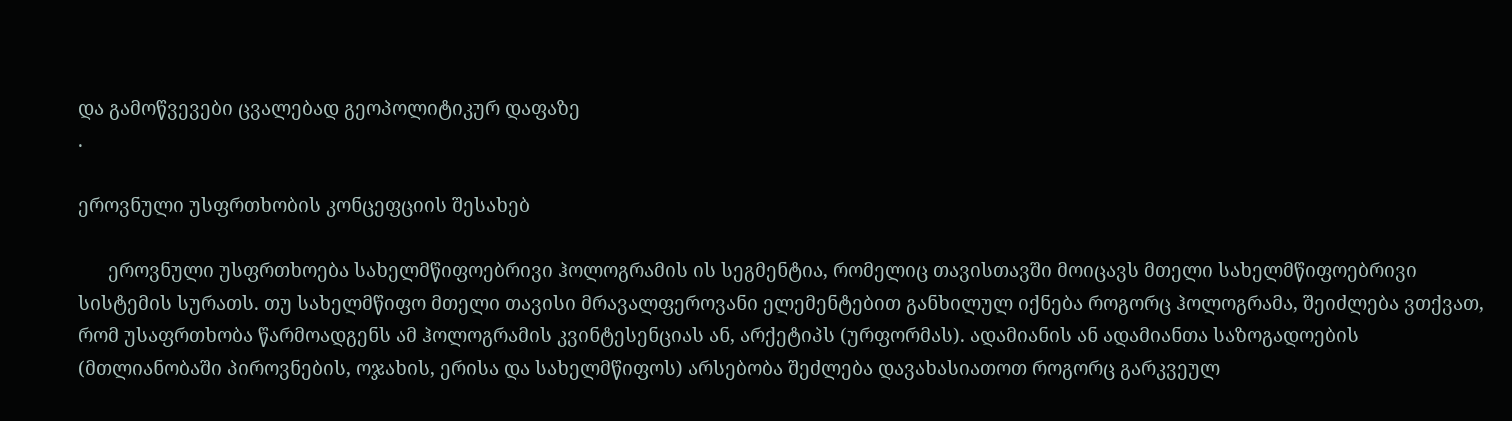და გამოწვევები ცვალებად გეოპოლიტიკურ დაფაზე
.

ეროვნული უსფრთხობის კონცეფციის შესახებ

      ეროვნული უსფრთხოება სახელმწიფოებრივი ჰოლოგრამის ის სეგმენტია, რომელიც თავისთავში მოიცავს მთელი სახელმწიფოებრივი სისტემის სურათს. თუ სახელმწიფო მთელი თავისი მრავალფეროვანი ელემენტებით განხილულ იქნება როგორც ჰოლოგრამა, შეიძლება ვთქვათ, რომ უსაფრთხობა წარმოადგენს ამ ჰოლოგრამის კვინტესენციას ან, არქეტიპს (ურფორმას). ადამიანის ან ადამიანთა საზოგადოების (მთლიანობაში პიროვნების, ოჯახის, ერისა და სახელმწიფოს) არსებობა შეძლება დავახასიათოთ როგორც გარკვეულ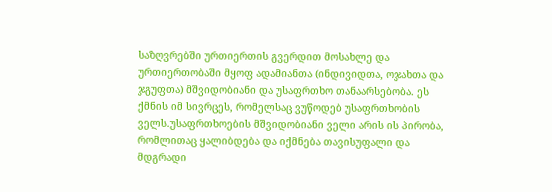საზღვრებში ურთიერთის გვერდით მოსახლე და ურთიერთობაში მყოფ ადამიანთა (ინდივიდთა, ოჯახთა და ჯგუფთა) მშვიდობიანი და უსაფრთხო თანაარსებობა. ეს ქმნის იმ სივრცეს, რომელსაც ვუწოდებ უსაფრთხობის ველს.უსაფრთხოების მშვიდობიანი ველი არის ის პირობა, რომლითაც ყალიბდება და იქმნება თავისუფალი და მდგრადი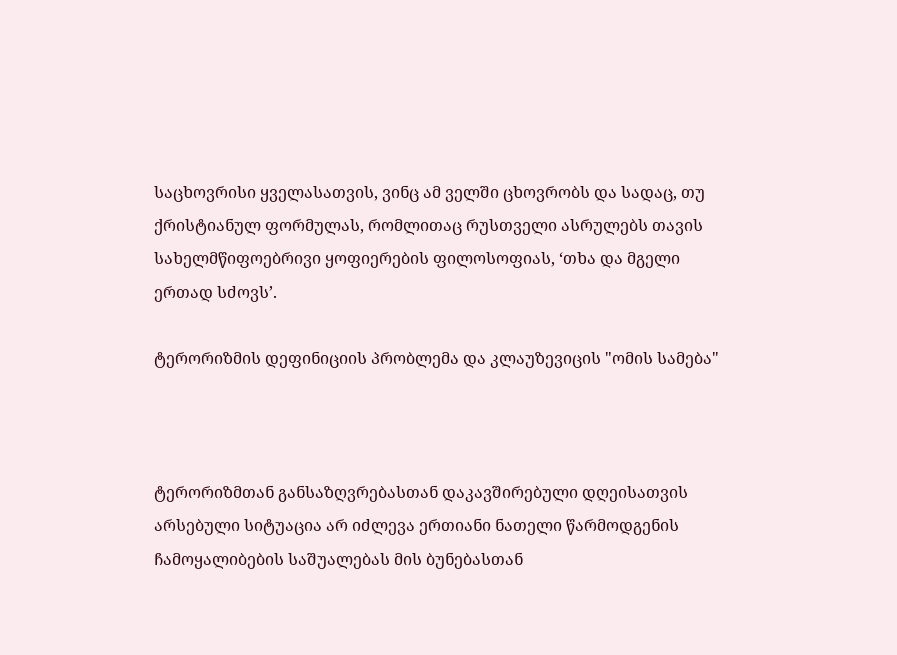საცხოვრისი ყველასათვის, ვინც ამ ველში ცხოვრობს და სადაც, თუ ქრისტიანულ ფორმულას, რომლითაც რუსთველი ასრულებს თავის სახელმწიფოებრივი ყოფიერების ფილოსოფიას, ‘თხა და მგელი ერთად სძოვს’.

ტერორიზმის დეფინიციის პრობლემა და კლაუზევიცის "ომის სამება"



ტერორიზმთან განსაზღვრებასთან დაკავშირებული დღეისათვის არსებული სიტუაცია არ იძლევა ერთიანი ნათელი წარმოდგენის ჩამოყალიბების საშუალებას მის ბუნებასთან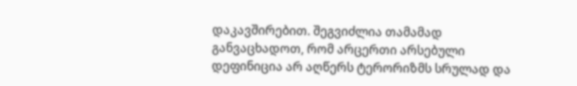დაკავშირებით. შეგვიძლია თამამად განვაცხადოთ, რომ არცერთი არსებული დეფინიცია არ აღწერს ტერორიზმს სრულად და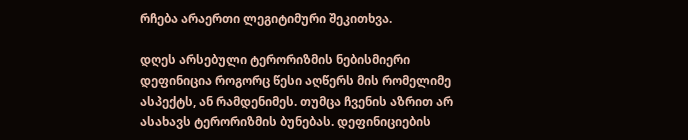რჩება არაერთი ლეგიტიმური შეკითხვა.

დღეს არსებული ტერორიზმის ნებისმიერი დეფინიცია როგორც წესი აღწერს მის რომელიმე ასპექტს, ან რამდენიმეს. თუმცა ჩვენის აზრით არ ასახავს ტერორიზმის ბუნებას. დეფინიციების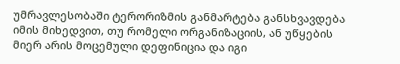უმრავლესობაში ტერორიზმის განმარტება განსხვავდება იმის მიხედვით, თუ რომელი ორგანიზაციის, ან უწყების მიერ არის მოცემული დეფინიცია და იგი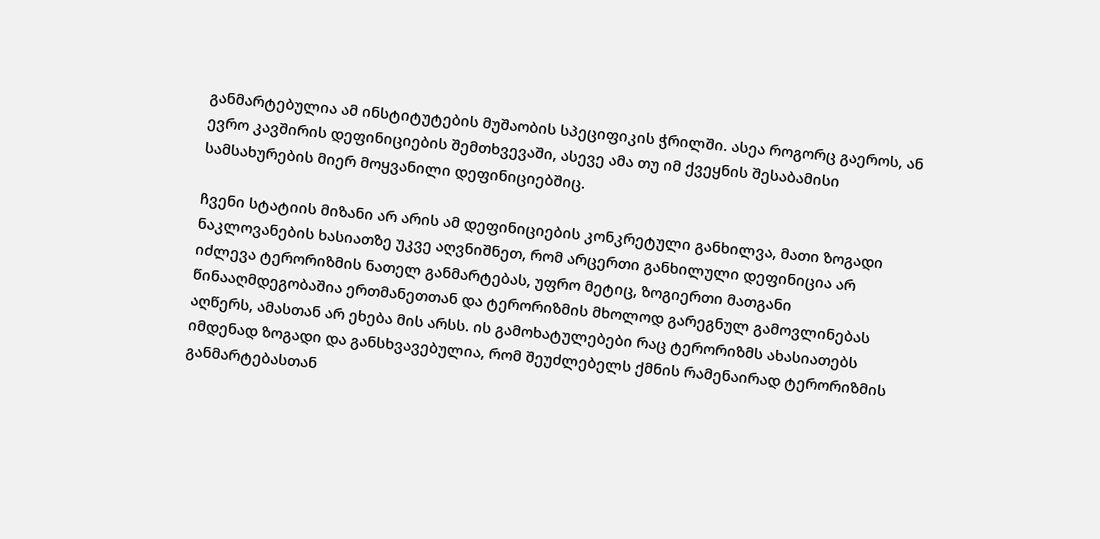განმარტებულია ამ ინსტიტუტების მუშაობის სპეციფიკის ჭრილში. ასეა როგორც გაეროს, ან ევრო კავშირის დეფინიციების შემთხვევაში, ასევე ამა თუ იმ ქვეყნის შესაბამისი სამსახურების მიერ მოყვანილი დეფინიციებშიც.

ჩვენი სტატიის მიზანი არ არის ამ დეფინიციების კონკრეტული განხილვა, მათი ზოგადი ნაკლოვანების ხასიათზე უკვე აღვნიშნეთ, რომ არცერთი განხილული დეფინიცია არ იძლევა ტერორიზმის ნათელ განმარტებას, უფრო მეტიც, ზოგიერთი მათგანი წინააღმდეგობაშია ერთმანეთთან და ტერორიზმის მხოლოდ გარეგნულ გამოვლინებას აღწერს, ამასთან არ ეხება მის არსს. ის გამოხატულებები რაც ტერორიზმს ახასიათებს იმდენად ზოგადი და განსხვავებულია, რომ შეუძლებელს ქმნის რამენაირად ტერორიზმის განმარტებასთან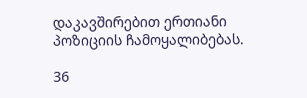დაკავშირებით ერთიანი პოზიციის ჩამოყალიბებას.

36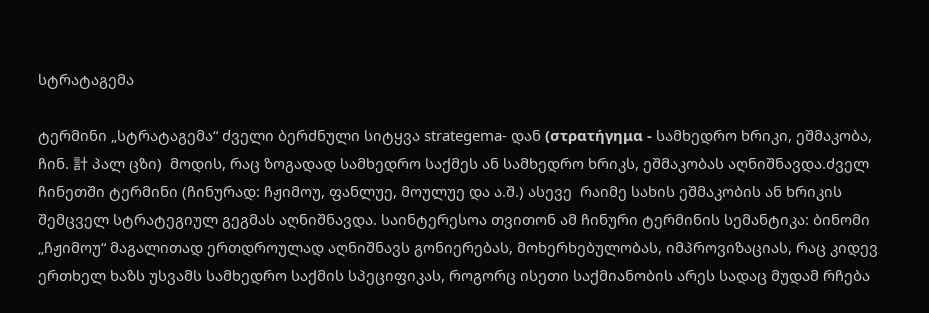სტრატაგემა

ტერმინი „სტრატაგემა“ ძველი ბერძნული სიტყვა strategema- დან (στρατήγημα - სამხედრო ხრიკი, ეშმაკობა, ჩინ. 計 პალ ცზი)  მოდის, რაც ზოგადად სამხედრო საქმეს ან სამხედრო ხრიკს, ეშმაკობას აღნიშნავდა.ძველ ჩინეთში ტერმინი (ჩინურად: ჩჟიმოუ, ფანლუე, მოულუე და ა.შ.) ასევე  რაიმე სახის ეშმაკობის ან ხრიკის შემცველ სტრატეგიულ გეგმას აღნიშნავდა. საინტერესოა თვითონ ამ ჩინური ტერმინის სემანტიკა: ბინომი „ჩჟიმოუ“ მაგალითად ერთდროულად აღნიშნავს გონიერებას, მოხერხებულობას, იმპროვიზაციას, რაც კიდევ ერთხელ ხაზს უსვამს სამხედრო საქმის სპეციფიკას, როგორც ისეთი საქმიანობის არეს სადაც მუდამ რჩება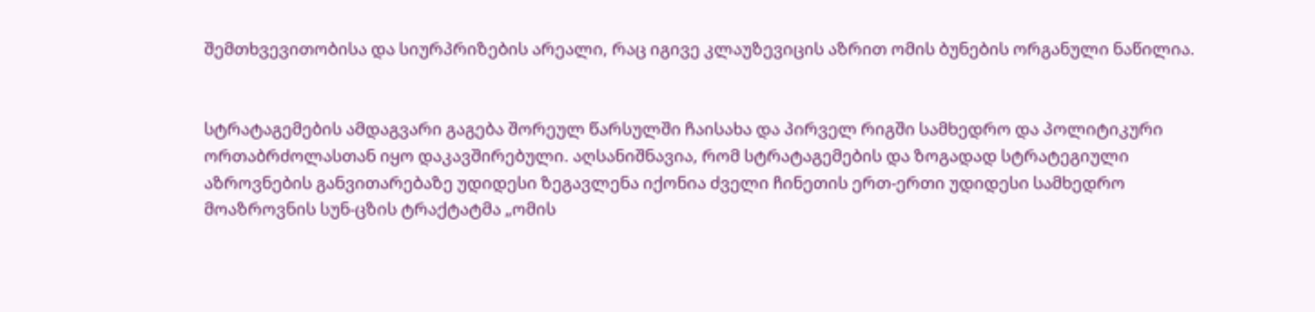შემთხვევითობისა და სიურპრიზების არეალი, რაც იგივე კლაუზევიცის აზრით ომის ბუნების ორგანული ნაწილია.


სტრატაგემების ამდაგვარი გაგება შორეულ წარსულში ჩაისახა და პირველ რიგში სამხედრო და პოლიტიკური ორთაბრძოლასთან იყო დაკავშირებული. აღსანიშნავია, რომ სტრატაგემების და ზოგადად სტრატეგიული აზროვნების განვითარებაზე უდიდესი ზეგავლენა იქონია ძველი ჩინეთის ერთ-ერთი უდიდესი სამხედრო მოაზროვნის სუნ-ცზის ტრაქტატმა „ომის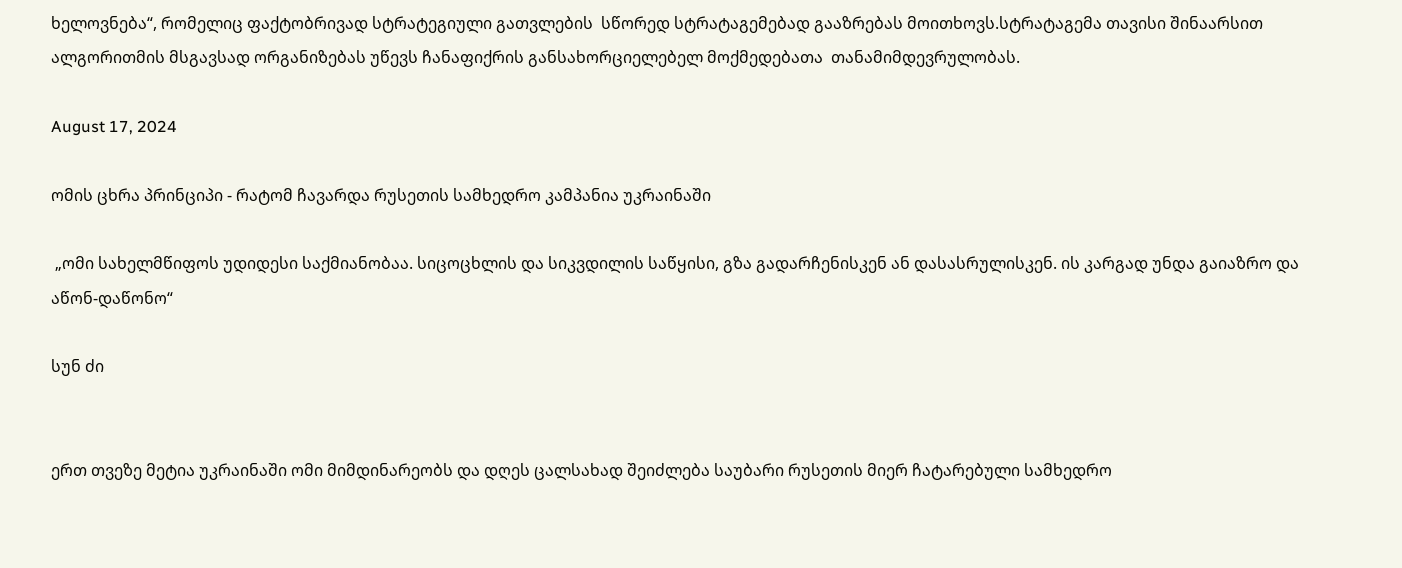ხელოვნება“, რომელიც ფაქტობრივად სტრატეგიული გათვლების  სწორედ სტრატაგემებად გააზრებას მოითხოვს.სტრატაგემა თავისი შინაარსით ალგორითმის მსგავსად ორგანიზებას უწევს ჩანაფიქრის განსახორციელებელ მოქმედებათა  თანამიმდევრულობას.

August 17, 2024

ომის ცხრა პრინციპი - რატომ ჩავარდა რუსეთის სამხედრო კამპანია უკრაინაში

 „ომი სახელმწიფოს უდიდესი საქმიანობაა. სიცოცხლის და სიკვდილის საწყისი, გზა გადარჩენისკენ ან დასასრულისკენ. ის კარგად უნდა გაიაზრო და აწონ-დაწონო“

სუნ ძი


ერთ თვეზე მეტია უკრაინაში ომი მიმდინარეობს და დღეს ცალსახად შეიძლება საუბარი რუსეთის მიერ ჩატარებული სამხედრო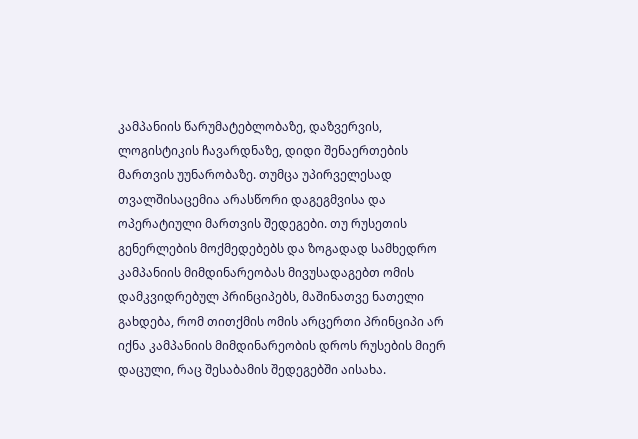კამპანიის წარუმატებლობაზე, დაზვერვის, ლოგისტიკის ჩავარდნაზე, დიდი შენაერთების მართვის უუნარობაზე. თუმცა უპირველესად თვალშისაცემია არასწორი დაგეგმვისა და ოპერატიული მართვის შედეგები. თუ რუსეთის გენერლების მოქმედებებს და ზოგადად სამხედრო კამპანიის მიმდინარეობას მივუსადაგებთ ომის დამკვიდრებულ პრინციპებს, მაშინათვე ნათელი გახდება, რომ თითქმის ომის არცერთი პრინციპი არ იქნა კამპანიის მიმდინარეობის დროს რუსების მიერ დაცული, რაც შესაბამის შედეგებში აისახა.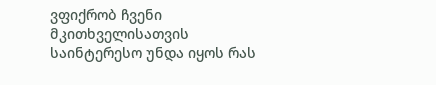ვფიქრობ ჩვენი მკითხველისათვის საინტერესო უნდა იყოს რას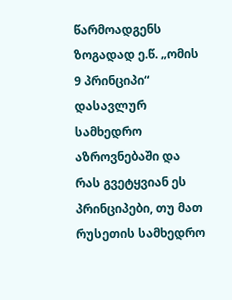წარმოადგენს ზოგადად ე.წ. „ომის 9 პრინციპი“ დასავლურ სამხედრო აზროვნებაში და რას გვეტყვიან ეს პრინციპები, თუ მათ რუსეთის სამხედრო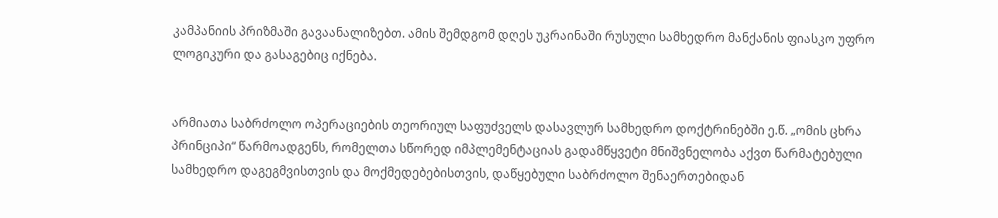კამპანიის პრიზმაში გავაანალიზებთ. ამის შემდგომ დღეს უკრაინაში რუსული სამხედრო მანქანის ფიასკო უფრო ლოგიკური და გასაგებიც იქნება.


არმიათა საბრძოლო ოპერაციების თეორიულ საფუძველს დასავლურ სამხედრო დოქტრინებში ე.წ. „ომის ცხრა პრინციპი“ წარმოადგენს, რომელთა სწორედ იმპლემენტაციას გადამწყვეტი მნიშვნელობა აქვთ წარმატებული სამხედრო დაგეგმვისთვის და მოქმედებებისთვის, დაწყებული საბრძოლო შენაერთებიდან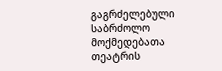გაგრძელებული საბრძოლო მოქმედებათა თეატრის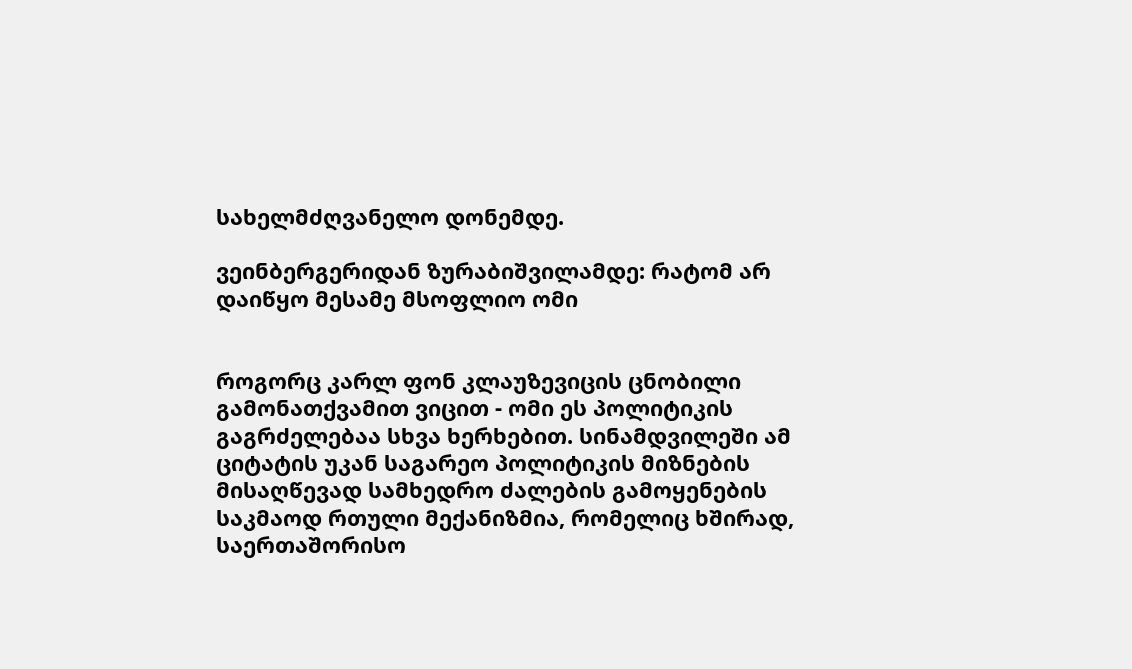სახელმძღვანელო დონემდე.

ვეინბერგერიდან ზურაბიშვილამდე: რატომ არ დაიწყო მესამე მსოფლიო ომი


როგორც კარლ ფონ კლაუზევიცის ცნობილი გამონათქვამით ვიცით - ომი ეს პოლიტიკის გაგრძელებაა სხვა ხერხებით. სინამდვილეში ამ ციტატის უკან საგარეო პოლიტიკის მიზნების მისაღწევად სამხედრო ძალების გამოყენების საკმაოდ რთული მექანიზმია, რომელიც ხშირად, საერთაშორისო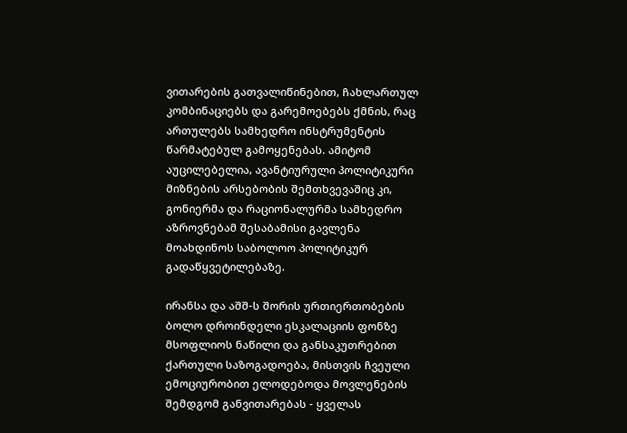ვითარების გათვალიწინებით, ჩახლართულ კომბინაციებს და გარემოებებს ქმნის, რაც ართულებს სამხედრო ინსტრუმენტის წარმატებულ გამოყენებას. ამიტომ აუცილებელია, ავანტიურული პოლიტიკური მიზნების არსებობის შემთხვევაშიც კი, გონიერმა და რაციონალურმა სამხედრო აზროვნებამ შესაბამისი გავლენა მოახდინოს საბოლოო პოლიტიკურ გადაწყვეტილებაზე.

ირანსა და აშშ-ს შორის ურთიერთობების ბოლო დროინდელი ესკალაციის ფონზე მსოფლიოს ნაწილი და განსაკუთრებით ქართული საზოგადოება, მისთვის ჩვეული ემოციურობით ელოდებოდა მოვლენების შემდგომ განვითარებას - ყველას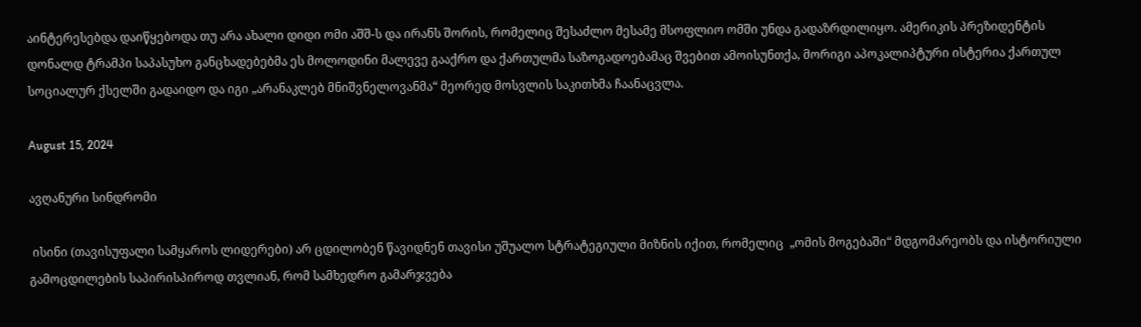აინტერესებდა დაიწყებოდა თუ არა ახალი დიდი ომი აშშ-ს და ირანს შორის, რომელიც შესაძლო მესამე მსოფლიო ომში უნდა გადაზრდილიყო. ამერიკის პრეზიდენტის დონალდ ტრამპი საპასუხო განცხადებებმა ეს მოლოდინი მალევე გააქრო და ქართულმა საზოგადოებამაც შვებით ამოისუნთქა, მორიგი აპოკალიპტური ისტერია ქართულ სოციალურ ქსელში გადაიდო და იგი „არანაკლებ მნიშვნელოვანმა“ მეორედ მოსვლის საკითხმა ჩაანაცვლა.

August 15, 2024

ავღანური სინდრომი

 ისინი (თავისუფალი სამყაროს ლიდერები) არ ცდილობენ წავიდნენ თავისი უშუალო სტრატეგიული მიზნის იქით, რომელიც  „ომის მოგებაში“ მდგომარეობს და ისტორიული გამოცდილების საპირისპიროდ თვლიან, რომ სამხედრო გამარჯვება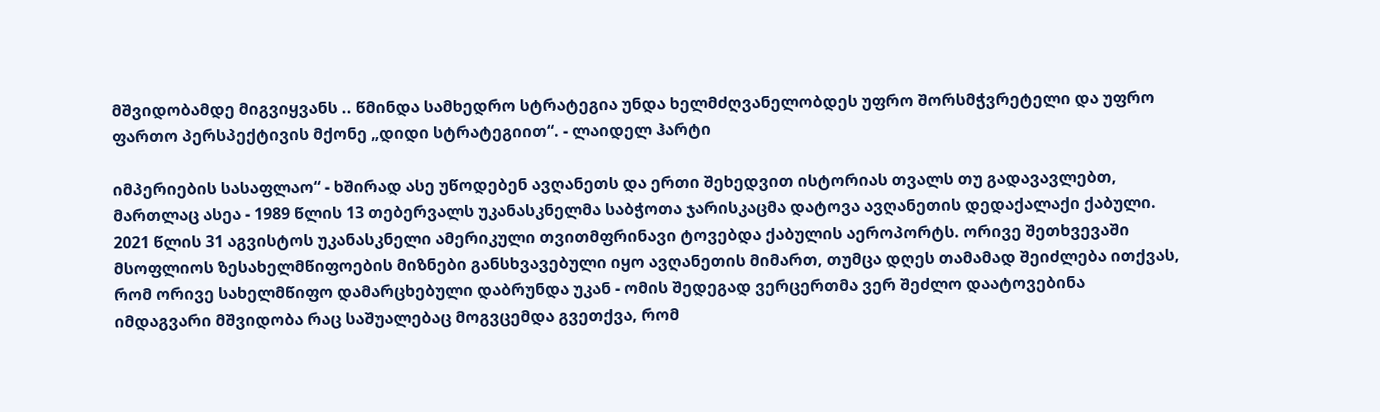მშვიდობამდე მიგვიყვანს .. წმინდა სამხედრო სტრატეგია უნდა ხელმძღვანელობდეს უფრო შორსმჭვრეტელი და უფრო ფართო პერსპექტივის მქონე „დიდი სტრატეგიით“. - ლაიდელ ჰარტი

იმპერიების სასაფლაო“ - ხშირად ასე უწოდებენ ავღანეთს და ერთი შეხედვით ისტორიას თვალს თუ გადავავლებთ, მართლაც ასეა - 1989 წლის 13 თებერვალს უკანასკნელმა საბჭოთა ჯარისკაცმა დატოვა ავღანეთის დედაქალაქი ქაბული. 2021 წლის 31 აგვისტოს უკანასკნელი ამერიკული თვითმფრინავი ტოვებდა ქაბულის აეროპორტს. ორივე შეთხვევაში მსოფლიოს ზესახელმწიფოების მიზნები განსხვავებული იყო ავღანეთის მიმართ, თუმცა დღეს თამამად შეიძლება ითქვას, რომ ორივე სახელმწიფო დამარცხებული დაბრუნდა უკან - ომის შედეგად ვერცერთმა ვერ შეძლო დაატოვებინა იმდაგვარი მშვიდობა რაც საშუალებაც მოგვცემდა გვეთქვა, რომ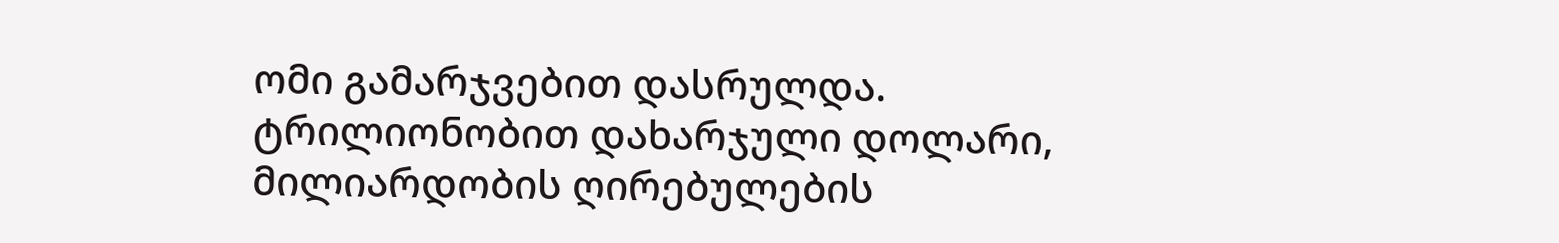ომი გამარჯვებით დასრულდა. ტრილიონობით დახარჯული დოლარი, მილიარდობის ღირებულების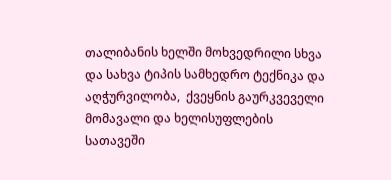თალიბანის ხელში მოხვედრილი სხვა და სახვა ტიპის სამხედრო ტექნიკა და აღჭურვილობა,  ქვეყნის გაურკვეველი მომავალი და ხელისუფლების სათავეში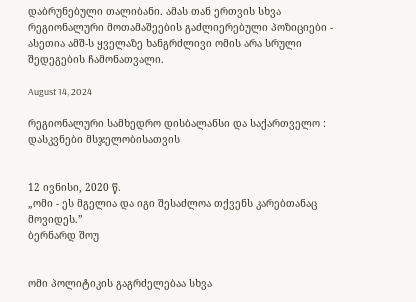დაბრუნებული თალიბანი. ამას თან ერთვის სხვა რეგიონალური მოთამაშეების გაძლიერებული პოზიციები - ასეთია ამშ-ს ყველაზე ხანგრძლივი ომის არა სრული შედეგების ჩამონათვალი.

August 14, 2024

რეგიონალური სამხედრო დისბალანსი და საქართველო : დასკვნები მსჯელობისათვის


12 ივნისი, 2020 წ.
„ომი - ეს მგელია და იგი შესაძლოა თქვენს კარებთანაც მოვიდეს.”
ბერნარდ შოუ


ომი პოლიტიკის გაგრძელებაა სხვა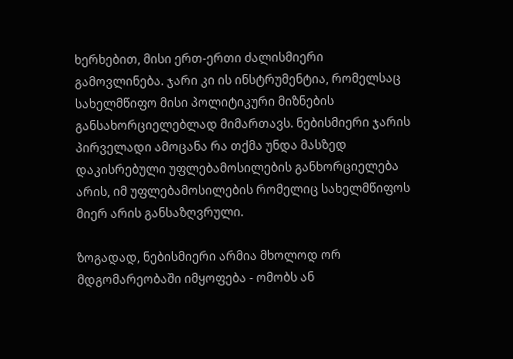ხერხებით, მისი ერთ-ერთი ძალისმიერი გამოვლინება. ჯარი კი ის ინსტრუმენტია, რომელსაც სახელმწიფო მისი პოლიტიკური მიზნების განსახორციელებლად მიმართავს. ნებისმიერი ჯარის პირველადი ამოცანა რა თქმა უნდა მასზედ დაკისრებული უფლებამოსილების განხორციელება არის, იმ უფლებამოსილების რომელიც სახელმწიფოს მიერ არის განსაზღვრული.

ზოგადად, ნებისმიერი არმია მხოლოდ ორ მდგომარეობაში იმყოფება - ომობს ან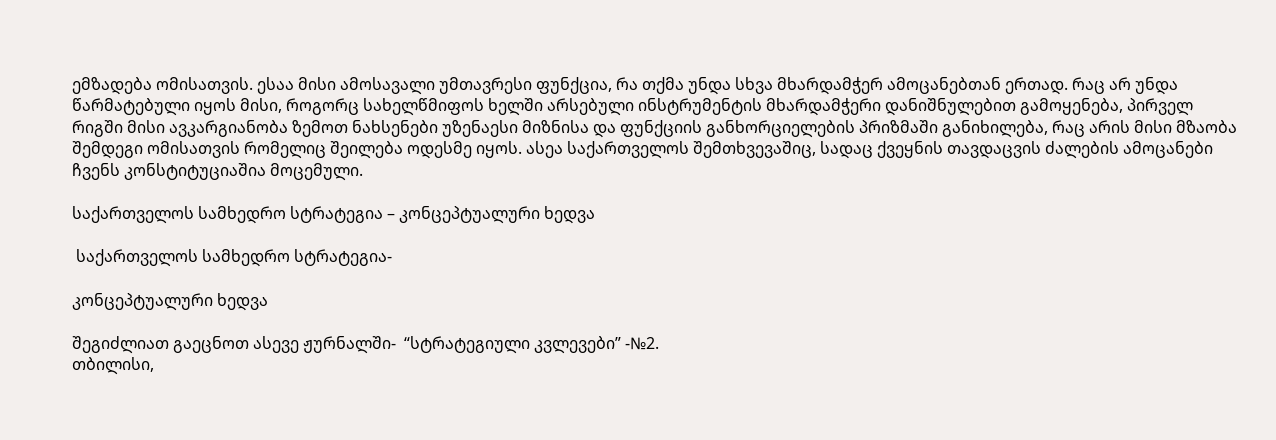ემზადება ომისათვის. ესაა მისი ამოსავალი უმთავრესი ფუნქცია, რა თქმა უნდა სხვა მხარდამჭერ ამოცანებთან ერთად. რაც არ უნდა წარმატებული იყოს მისი, როგორც სახელწმიფოს ხელში არსებული ინსტრუმენტის მხარდამჭერი დანიშნულებით გამოყენება, პირველ რიგში მისი ავკარგიანობა ზემოთ ნახსენები უზენაესი მიზნისა და ფუნქციის განხორციელების პრიზმაში განიხილება, რაც არის მისი მზაობა შემდეგი ომისათვის რომელიც შეილება ოდესმე იყოს. ასეა საქართველოს შემთხვევაშიც, სადაც ქვეყნის თავდაცვის ძალების ამოცანები ჩვენს კონსტიტუციაშია მოცემული.

საქართველოს სამხედრო სტრატეგია – კონცეპტუალური ხედვა

 საქართველოს სამხედრო სტრატეგია-

კონცეპტუალური ხედვა

შეგიძლიათ გაეცნოთ ასევე ჟურნალში-  “სტრატეგიული კვლევები” -№2.
თბილისი,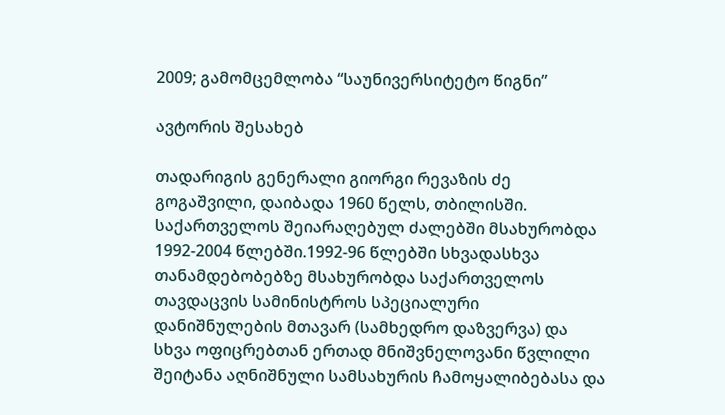2009; გამომცემლობა “საუნივერსიტეტო წიგნი”

ავტორის შესახებ

თადარიგის გენერალი გიორგი რევაზის ძე გოგაშვილი, დაიბადა 1960 წელს, თბილისში. საქართველოს შეიარაღებულ ძალებში მსახურობდა 1992-2004 წლებში.1992-96 წლებში სხვადასხვა თანამდებობებზე მსახურობდა საქართველოს თავდაცვის სამინისტროს სპეციალური დანიშნულების მთავარ (სამხედრო დაზვერვა) და სხვა ოფიცრებთან ერთად მნიშვნელოვანი წვლილი შეიტანა აღნიშნული სამსახურის ჩამოყალიბებასა და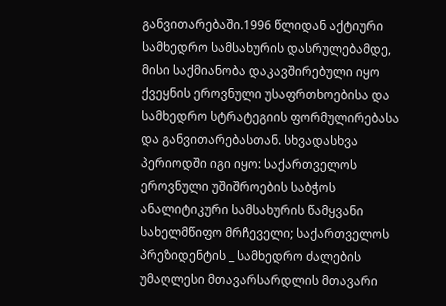განვითარებაში.1996 წლიდან აქტიური სამხედრო სამსახურის დასრულებამდე, მისი საქმიანობა დაკავშირებული იყო ქვეყნის ეროვნული უსაფრთხოებისა და სამხედრო სტრატეგიის ფორმულირებასა და განვითარებასთან. სხვადასხვა პერიოდში იგი იყო: საქართველოს ეროვნული უშიშროების საბჭოს ანალიტიკური სამსახურის წამყვანი სახელმწიფო მრჩეველი; საქართველოს პრეზიდენტის _ სამხედრო ძალების უმაღლესი მთავარსარდლის მთავარი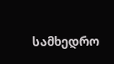სამხედრო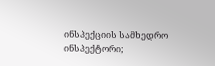ინსპექციის სამხედრო ინსპექტორი;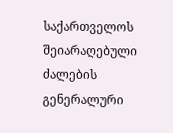საქართველოს შეიარაღებული ძალების გენერალური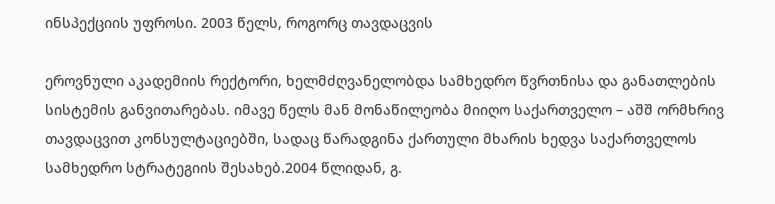ინსპექციის უფროსი. 2003 წელს, როგორც თავდაცვის

ეროვნული აკადემიის რექტორი, ხელმძღვანელობდა სამხედრო წვრთნისა და განათლების სისტემის განვითარებას. იმავე წელს მან მონაწილეობა მიიღო საქართველო – აშშ ორმხრივ თავდაცვით კონსულტაციებში, სადაც წარადგინა ქართული მხარის ხედვა საქართველოს სამხედრო სტრატეგიის შესახებ.2004 წლიდან, გ.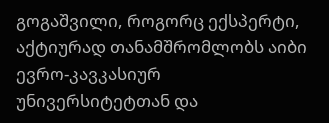გოგაშვილი, როგორც ექსპერტი, აქტიურად თანამშრომლობს აიბი ევრო-კავკასიურ უნივერსიტეტთან და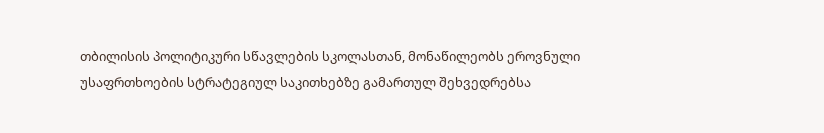თბილისის პოლიტიკური სწავლების სკოლასთან, მონაწილეობს ეროვნული უსაფრთხოების სტრატეგიულ საკითხებზე გამართულ შეხვედრებსა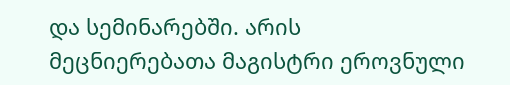და სემინარებში. არის მეცნიერებათა მაგისტრი ეროვნული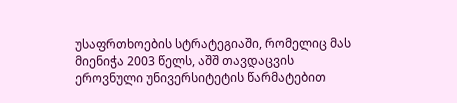უსაფრთხოების სტრატეგიაში, რომელიც მას მიენიჭა 2003 წელს, აშშ თავდაცვის ეროვნული უნივერსიტეტის წარმატებით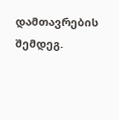დამთავრების შემდეგ.